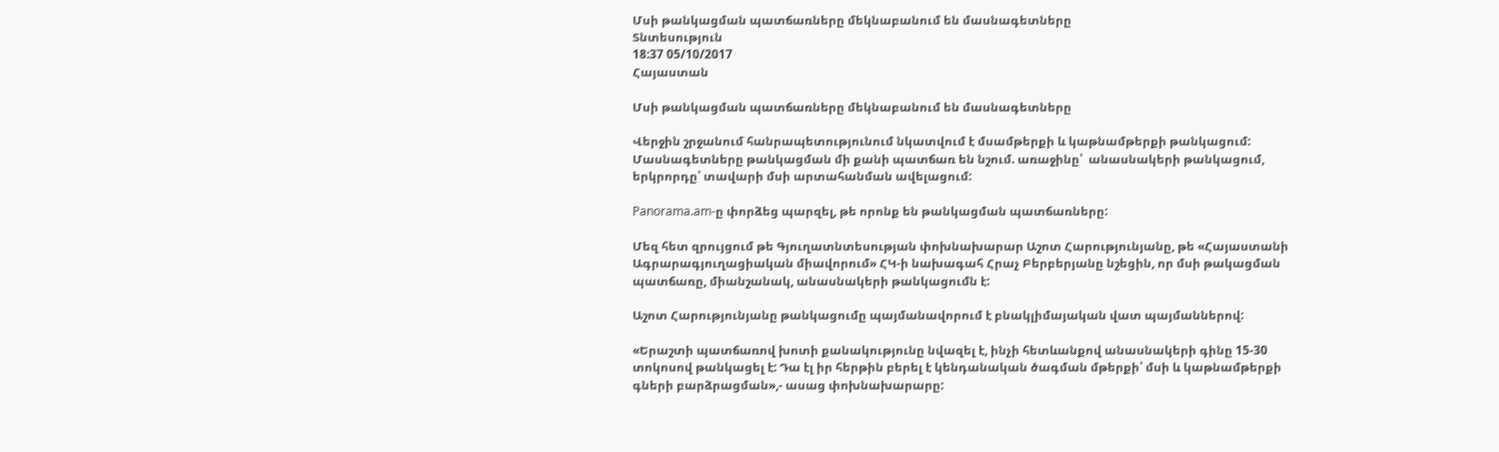Մսի թանկացման պատճառները մեկնաբանում են մասնագետները
Տնտեսություն
18:37 05/10/2017
Հայաստան

Մսի թանկացման պատճառները մեկնաբանում են մասնագետները

Վերջին շրջանում հանրապետությունում նկատվում է մսամթերքի և կաթնամթերքի թանկացում:  Մասնագետները թանկացման մի քանի պատճառ են նշում. առաջինը՝  անասնակերի թանկացում, երկրորդը՝ տավարի մսի արտահանման ավելացում:

Panorama.am-ը փորձեց պարզել, թե որոնք են թանկացման պատճառները:

Մեզ հետ զրույցում թե Գյուղատնտեսության փոխնախարար Աշոտ Հարությունյանը, թե «Հայաստանի Ագրարագյուղացիական միավորում» ՀԿ-ի նախագահ Հրաչ Բերբերյանը նշեցին, որ մսի թակացման պատճառը, միանշանակ, անասնակերի թանկացումն է:

Աշոտ Հարությունյանը թանկացումը պայմանավորում է բնակլիմայական վատ պայմաններով:

«Երաշտի պատճառով խոտի քանակությունը նվազել է, ինչի հետևանքով անասնակերի գինը 15-30 տոկոսով թանկացել է: Դա էլ իր հերթին բերել է կենդանական ծագման մթերքի՝ մսի և կաթնամթերքի գների բարձրացման»,- ասաց փոխնախարարը: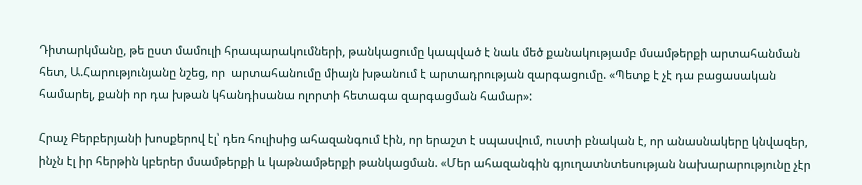Դիտարկմանը, թե ըստ մամուլի հրապարակումների, թանկացումը կապված է նաև մեծ քանակությամբ մսամթերքի արտահանման հետ, Ա.Հարությունյանը նշեց, որ  արտահանումը միայն խթանում է արտադրության զարգացումը. «Պետք է չէ դա բացասական համարել, քանի որ դա խթան կհանդիսանա ոլորտի հետագա զարգացման համար»:

Հրաչ Բերբերյանի խոսքերով էլ՝ դեռ հուլիսից ահազանգում էին, որ երաշտ է սպասվում, ուստի բնական է, որ անասնակերը կնվազեր, ինչն էլ իր հերթին կբերեր մսամթերքի և կաթնամթերքի թանկացման. «Մեր ահազանգին գյուղատնտեսության նախարարությունը չէր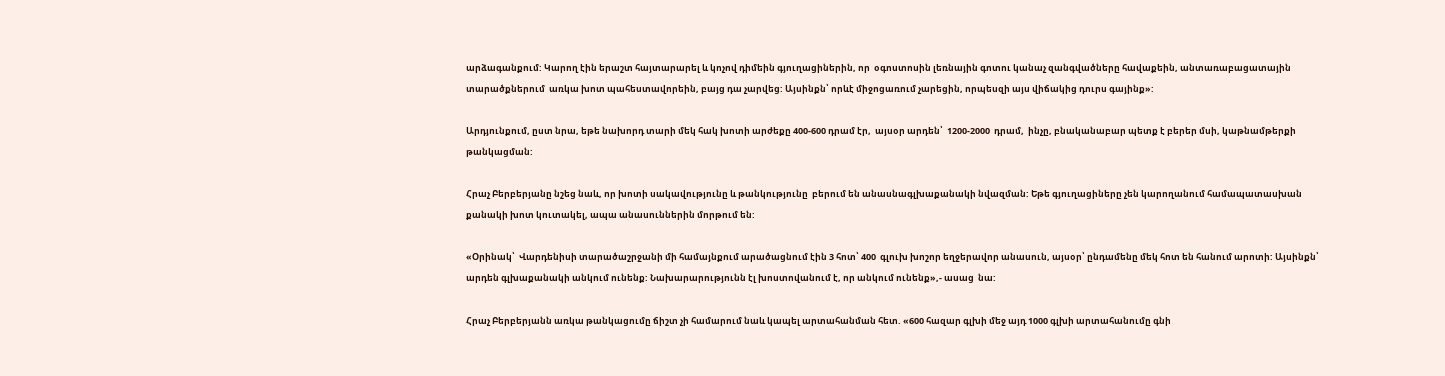արձագանքում: Կարող էին երաշտ հայտարարել և կոչով դիմեին գյուղացիներին, որ  օգոստոսին լեռնային գոտու կանաչ զանգվածները հավաքեին, անտառաբացատային տարածքներում  առկա խոտ պահեստավորեին, բայց դա չարվեց: Այսինքն՝ որևէ միջոցառում չարեցին, որպեսզի այս վիճակից դուրս գայինք»:

Արդյունքում, ըստ նրա, եթե նախորդ տարի մեկ հակ խոտի արժեքը 400-600 դրամ էր,  այսօր արդեն՝  1200-2000  դրամ,  ինչը, բնականաբար պետք է բերեր մսի, կաթնամթերքի թանկացման:

Հրաչ Բերբերյանը նշեց նաև, որ խոտի սակավությունը և թանկությունը  բերում են անասնագլխաքանակի նվազման: Եթե գյուղացիները չեն կարողանում համապատասխան քանակի խոտ կուտակել, ապա անասուններին մորթում են:

«Օրինակ՝  Վարդենիսի տարածաշրջանի մի համայնքում արածացնում էին 3 հոտ՝ 400  գլուխ խոշոր եղջերավոր անասուն, այսօր՝ ընդամենը մեկ հոտ են հանում արոտի: Այսինքն՝ արդեն գլխաքանակի անկում ունենք: Նախարարությունն էլ խոստովանում է, որ անկում ունենք»,- ասաց  նա:

Հրաչ Բերբերյանն առկա թանկացումը ճիշտ չի համարում նաև կապել արտահանման հետ. «600 հազար գլխի մեջ այդ 1000 գլխի արտահանումը գնի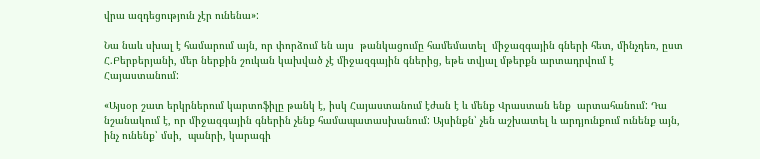վրա ազդեցություն չէր ունենա»:

Նա նաև սխալ է համարում այն, որ փորձում են այս  թանկացումը համեմատել  միջազգային գների հետ, մինչդեռ, ըստ Հ.Բերբերյանի, մեր ներքին շուկան կախված չէ միջազգային գներից, եթե տվյալ մթերքն արտադրվում է Հայաստանում:

«Այսօր շատ երկրներում կարտոֆիլը թանկ է, իսկ Հայաստանում էժան է և մենք Վրաստան ենք  արտահանում: Դա նշանակում է, որ միջազգային գներին չենք համապատասխանում: Այսինքն՝ չեն աշխատել և արդյունքում ունենք այն, ինչ ունենք՝ մսի,  պանրի, կարագի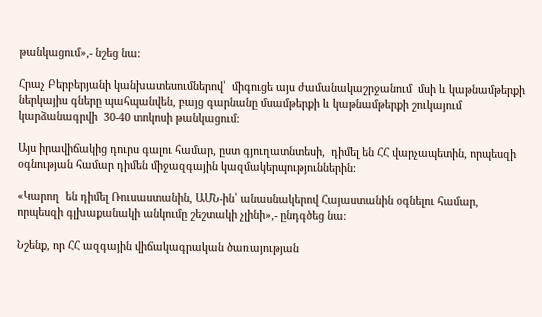թանկացում»,- նշեց նա:

Հրաչ Բերբերյանի կանխատեսումներով՝  միգուցե այս ժամանակաշրջանում  մսի և կաթնամթերքի ներկայիս գները պահպանվեն, բայց գարնանը մսամթերքի և կաթնամթերքի շուկայում կարձանագրվի  30-40 տոկոսի թանկացում:

Այս իրավիճակից դուրս գալու համար, ըստ գյուղատնտեսի,  դիմել են ՀՀ վարչապետին, որպեսզի  օգնության համար դիմեն միջազգային կազմակերպություններին:

«Կարող  են դիմել Ռուսաստանին, ԱՄՆ-ին՝ անասնակերով Հայաստանին օգնելու համար, որպեսզի գլխաքանակի անկումը շեշտակի չլինի»,- ընդգծեց նա:

Նշենք, որ ՀՀ ազգային վիճակագրական ծառայության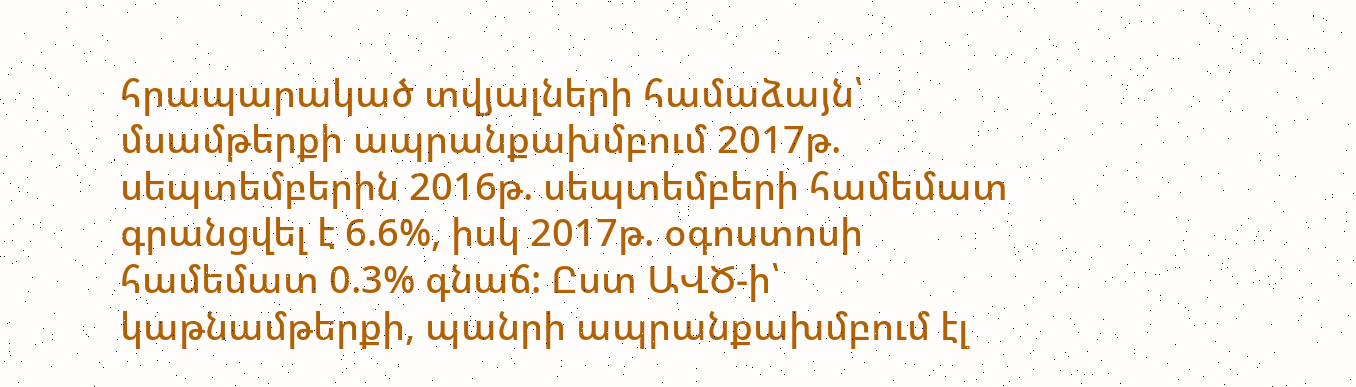հրապարակած տվյալների համաձայն՝ մսամթերքի ապրանքախմբում 2017թ. սեպտեմբերին 2016թ. սեպտեմբերի համեմատ գրանցվել է 6.6%, իսկ 2017թ. օգոստոսի համեմատ 0.3% գնաճ: Ըստ ԱՎԾ-ի՝  կաթնամթերքի, պանրի ապրանքախմբում էլ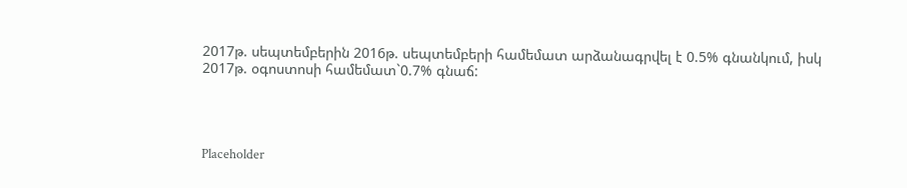2017թ. սեպտեմբերին 2016թ. սեպտեմբերի համեմատ արձանագրվել է 0.5% գնանկում, իսկ 2017թ. օգոստոսի համեմատ`0.7% գնաճ:




Placeholder